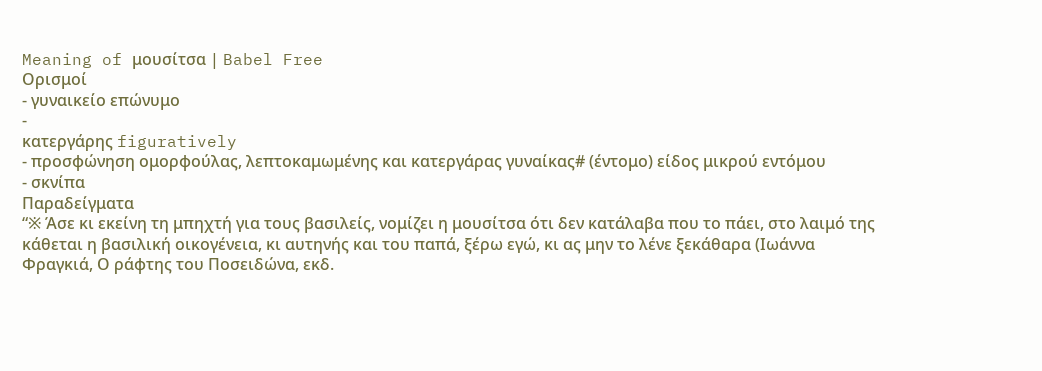Meaning of μουσίτσα | Babel Free
Ορισμοί
- γυναικείο επώνυμο
-
κατεργάρης figuratively
- προσφώνηση ομορφούλας, λεπτοκαμωμένης και κατεργάρας γυναίκας# (έντομο) είδος μικρού εντόμου
- σκνίπα
Παραδείγματα
“※ Άσε κι εκείνη τη μπηχτή για τους βασιλείς, νομίζει η μουσίτσα ότι δεν κατάλαβα που το πάει, στο λαιμό της κάθεται η βασιλική οικογένεια, κι αυτηνής και του παπά, ξέρω εγώ, κι ας μην το λένε ξεκάθαρα (Ιωάννα Φραγκιά, Ο ράφτης του Ποσειδώνα, εκδ.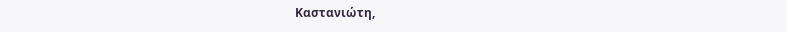Καστανιώτη,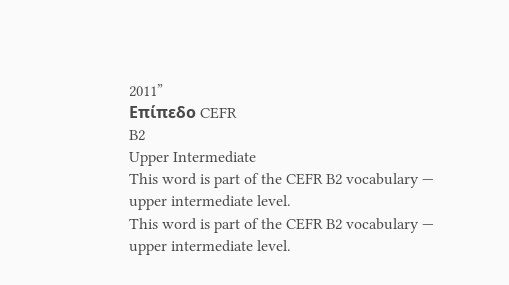2011”
Επίπεδο CEFR
B2
Upper Intermediate
This word is part of the CEFR B2 vocabulary — upper intermediate level.
This word is part of the CEFR B2 vocabulary — upper intermediate level.